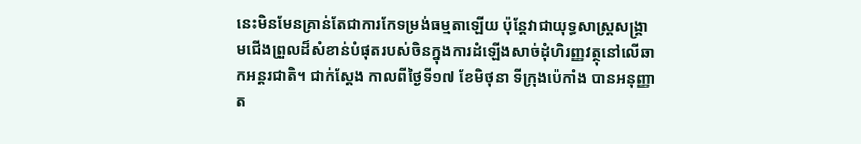នេះមិនមែនគ្រាន់តែជាការកែទម្រង់ធម្មតាឡើយ ប៉ុន្តែវាជាយុទ្ធសាស្ត្រសង្រ្គាមជើងព្រួលដ៏សំខាន់បំផុតរបស់ចិនក្នុងការដំឡើងសាច់ដុំហិរញ្ញវត្ថុនៅលើឆាកអន្តរជាតិ។ ជាក់ស្តែង កាលពីថ្ងៃទី១៧ ខែមិថុនា ទីក្រុងប៉េកាំង បានអនុញ្ញាត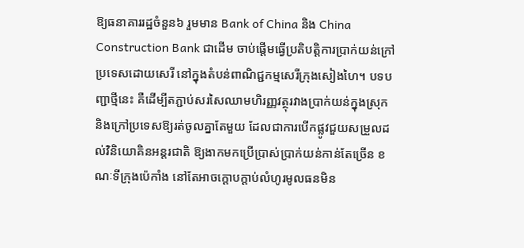ឱ្យធនាគាររដ្ឋចំនួន៦ រួមមាន Bank of China និង China Construction Bank ជាដើម ចាប់ផ្តើមធ្វើប្រតិបត្តិការប្រាក់យន់ក្រៅប្រទេសដោយសេរី នៅក្នុងតំបន់ពាណិជ្ជកម្មសេរីក្រុងសៀងហៃ។ បទបញ្ជាថ្មីនេះ គឺដើម្បីតភ្ជាប់សរសៃឈាមហិរញ្ញវត្ថុរវាងប្រាក់យន់ក្នុងស្រុក និងក្រៅប្រទេសឱ្យរត់ចូលគ្នាតែមួយ ដែលជាការបើកផ្លូវជួយសម្រួលដល់វិនិយោគិនអន្តរជាតិ ឱ្យងាកមកប្រើប្រាស់ប្រាក់យន់កាន់តែច្រើន ខណៈទីក្រុងប៉េកាំង នៅតែអាចក្តោបក្តាប់លំហូរមូលធនមិន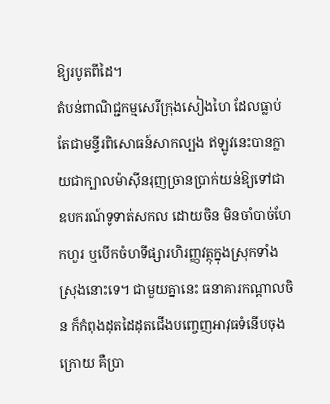ឱ្យរបូតពីដៃ។
តំបន់ពាណិជ្ជកម្មសេរីក្រុងសៀងហៃ ដែលធ្លាប់តែជាមន្ទីរពិសោធន៍សាកល្បង ឥឡូវនេះបានក្លាយជាក្បាលម៉ាស៊ីនរុញច្រានប្រាក់យន់ឱ្យទៅជាឧបករណ៍ទូទាត់សកល ដោយចិន មិនចាំបាច់ហែកហួរ ឬបើកចំហទីផ្សារហិរញ្ញវត្ថុក្នុងស្រុកទាំងស្រុងនោះទេ។ ជាមួយគ្នានេះ ធនាគារកណ្តាលចិន ក៏កំពុងដុតដៃដុតជើងបញ្ចេញអាវុធទំនើបចុងក្រោយ គឺប្រា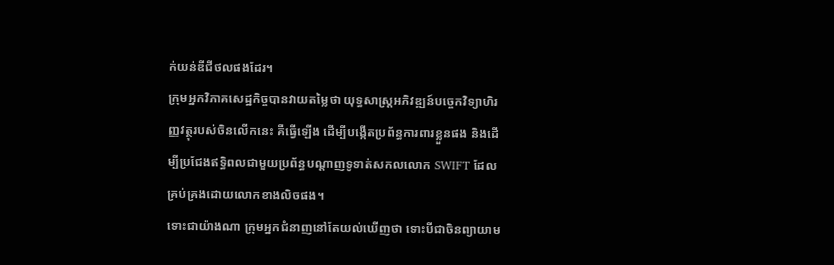ក់យន់ឌីជីថលផងដែរ។
ក្រុមអ្នកវិភាគសេដ្ឋកិច្ចបានវាយតម្លៃថា យុទ្ធសាស្ត្រអភិវឌ្ឍន៍បច្ចេកវិទ្យាហិរញ្ញវត្ថុរបស់ចិនលើកនេះ គឺធ្វើឡើង ដើម្បីបង្កើតប្រព័ន្ធការពារខ្លួនផង និងដើម្បីប្រជែងឥទ្ធិពលជាមួយប្រព័ន្ធបណ្តាញទូទាត់សកលលោក SWIFT ដែលគ្រប់គ្រងដោយលោកខាងលិចផង។
ទោះជាយ៉ាងណា ក្រុមអ្នកជំនាញនៅតែយល់ឃើញថា ទោះបីជាចិនព្យាយាម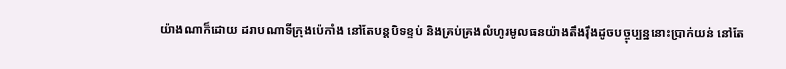យ៉ាងណាក៏ដោយ ដរាបណាទីក្រុងប៉េកាំង នៅតែបន្តបិទខ្ទប់ និងគ្រប់គ្រងលំហូរមូលធនយ៉ាងតឹងរ៉ឹងដូចបច្ចុប្បន្ននោះប្រាក់យន់ នៅតែ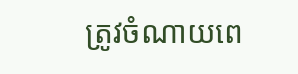ត្រូវចំណាយពេ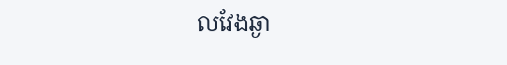លវែងឆ្ងា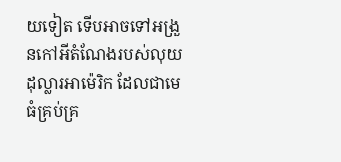យទៀត ទើបអាចទៅអង្រួនកៅអីតំណែងរបស់លុយដុល្លារអាម៉េរិក ដែលជាមេធំគ្រប់គ្រ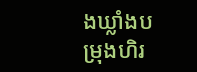ងឃ្លាំងបម្រុងហិរ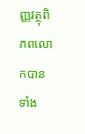ញ្ញវត្ថុពិភពលោកបានទាំង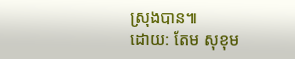ស្រុងបាន៕
ដោយ: តែម សុខុម